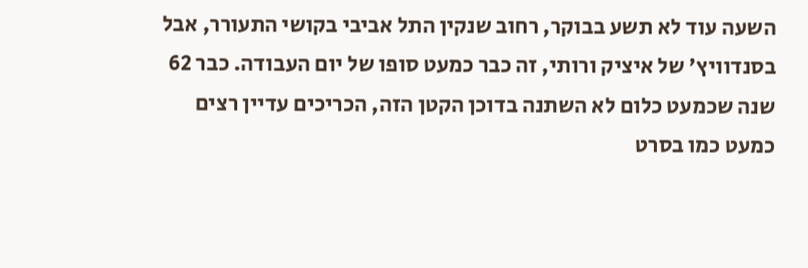השעה עוד לא תשע בבוקר, רחוב שנקין התל אביבי בקושי התעורר, אבל בסנדוויץ' של איציק ורותי, זה כבר כמעט סופו של יום העבודה. כבר 62 שנה שכמעט כלום לא השתנה בדוכן הקטן הזה, הכריכים עדיין רצים כמעט כמו בסרט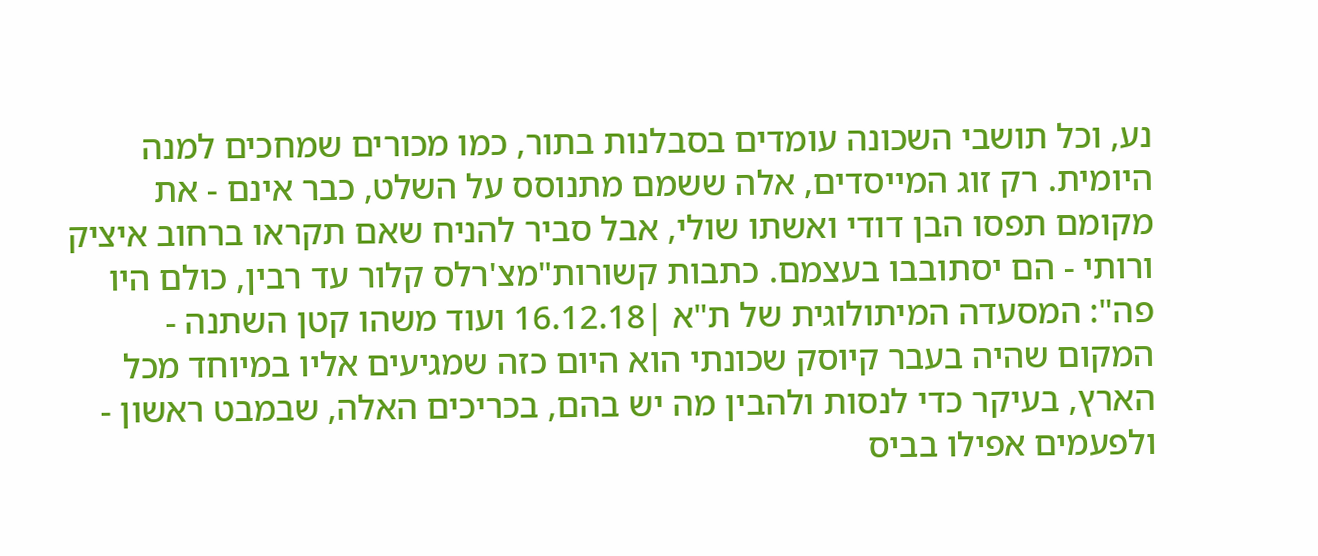נע, וכל תושבי השכונה עומדים בסבלנות בתור, כמו מכורים שמחכים למנה היומית. רק זוג המייסדים, אלה ששמם מתנוסס על השלט, כבר אינם - את מקומם תפסו הבן דודי ואשתו שולי, אבל סביר להניח שאם תקראו ברחוב איציק ורותי - הם יסתובבו בעצמם. כתבות קשורות"מצ'רלס קלור עד רבין, כולם היו פה": המסעדה המיתולוגית של ת"א |16.12.18 ועוד משהו קטן השתנה - המקום שהיה בעבר קיוסק שכונתי הוא היום כזה שמגיעים אליו במיוחד מכל הארץ, בעיקר כדי לנסות ולהבין מה יש בהם, בכריכים האלה, שבמבט ראשון - ולפעמים אפילו בביס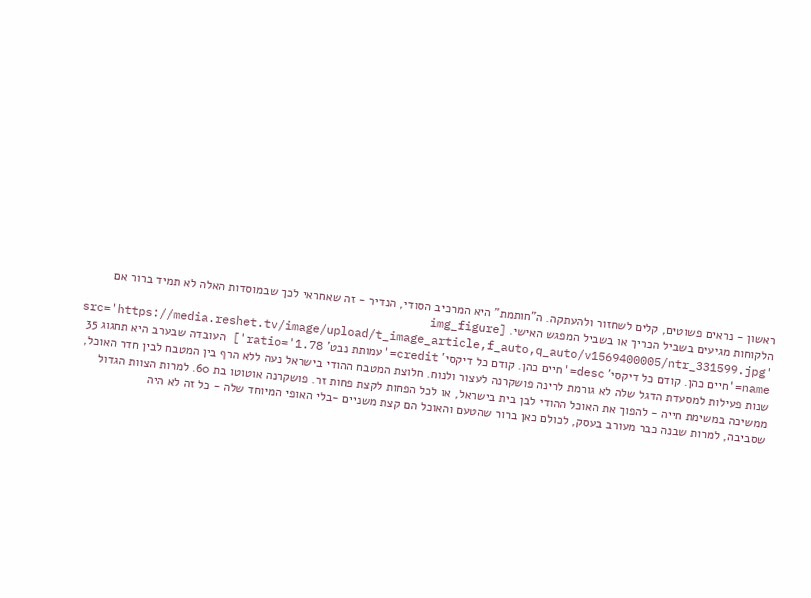ראשון - נראים פשוטים, קלים לשחזור ולהעתקה. ה"חותמת" היא המרכיב הסודי, הנדיר - זה שאחראי לכך שבמוסדות האלה לא תמיד ברור אם הלקוחות מגיעים בשביל הכריך או בשביל המפגש האישי. [img_figure src='https://media.reshet.tv/image/upload/t_image_article,f_auto,q_auto/v1569400005/ntr_331599.jpg' name='חיים כהן. קודם כל דיקסי' desc='חיים כהן. קודם כל דיקסי' credit='עמותת נבט' ratio='1.78'] העובדה שבערב היא תחגוג 35 שנות פעילות למסעדת הדגל שלה לא גורמת לרינה פושקרנה לעצור ולנוח. חלוצת המטבח ההודי בישראל נעה ללא הרף בין המטבח לבין חדר האוכל, ממשיכה במשימת חייה - להפוך את האוכל ההודי לבן בית בישראל, או לכל הפחות לקצת פחות זר. פושקרנה אוטוטו בת 60. למרות הצוות הגדול שסביבה, למרות שבנה כבר מעורב בעסק, לכולם כאן ברור שהטעם והאוכל הם קצת משניים -בלי האופי המיוחד שלה - כל זה לא היה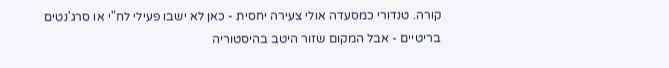קורה. טנדורי כמסעדה אולי צעירה יחסית - כאן לא ישבו פעילי לח"י או סרג'נטים בריטיים - אבל המקום שזור היטב בהיסטוריה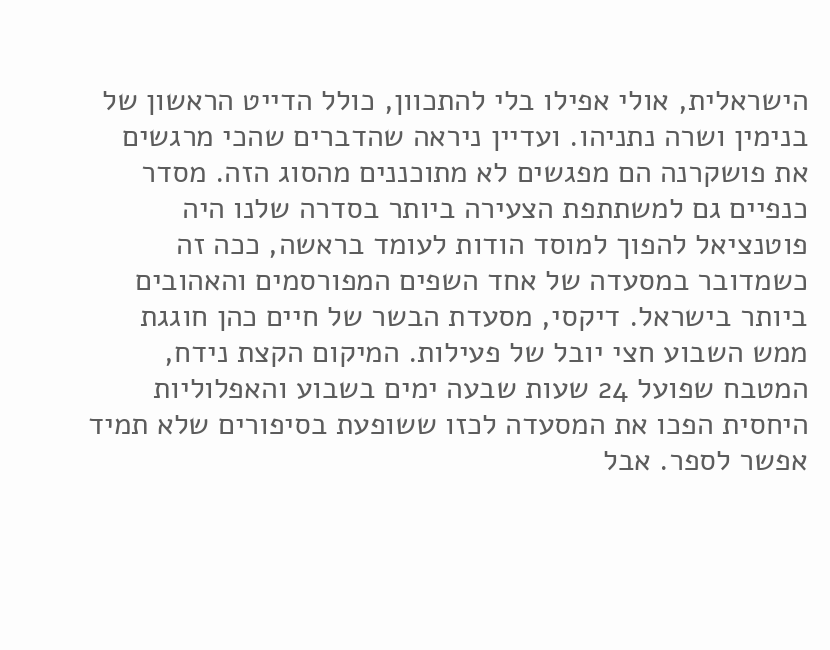הישראלית, אולי אפילו בלי להתכוון, כולל הדייט הראשון של בנימין ושרה נתניהו. ועדיין ניראה שהדברים שהכי מרגשים את פושקרנה הם מפגשים לא מתוכננים מהסוג הזה. מסדר כנפיים גם למשתתפת הצעירה ביותר בסדרה שלנו היה פוטנציאל להפוך למוסד הודות לעומד בראשה, ככה זה כשמדובר במסעדה של אחד השפים המפורסמים והאהובים ביותר בישראל. דיקסי, מסעדת הבשר של חיים כהן חוגגת ממש השבוע חצי יובל של פעילות. המיקום הקצת נידח, המטבח שפועל 24 שעות שבעה ימים בשבוע והאפלוליות היחסית הפכו את המסעדה לכזו ששופעת בסיפורים שלא תמיד אפשר לספר. אבל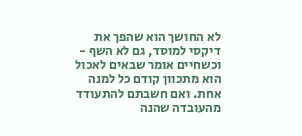לא החושך הוא שהפך את דיקסי למוסד, גם לא השף - וכשחיים אומר שבאים לאכול הוא מתכוון קודם כל למנה אחת. ואם חשבתם להתעודד מהעובדה שהנה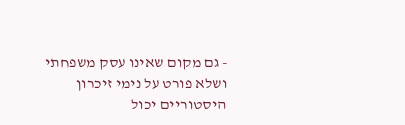- גם מקום שאינו עסק משפחתי ושלא פורט על נימי זיכרון היסטוריים יכול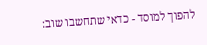להפוך למוסד - כדאי שתחשבו שוב: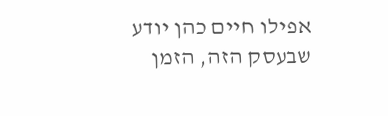אפילו חיים כהן יודע שבעסק הזה, הזמן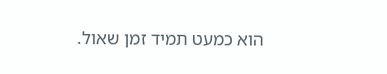הוא כמעט תמיד זמן שאול.